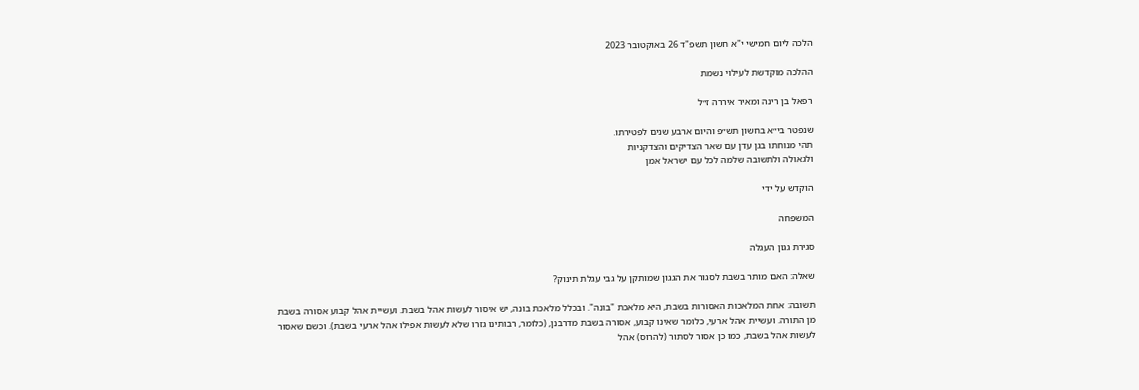הלכה ליום חמישי י"א חשון תשפ"ד 26 באוקטובר 2023

ההלכה מוקדשת לעילוי נשמת

רפאל בן רינה ומאיר איררה ז״ל

שנפטר בי״א בחשון תש״פ והיום ארבע שנים לפטירתו.
תהי מנוחתו בגן עדן עם שאר הצדיקים והצדקניות
ולגאולה ולתשובה שלמה לכל עם ישראל אמן

הוקדש על ידי

המשפחה

סגירת גגון העגלה

שאלה: האם מותר בשבת לסגור את הגגון שמותקן על גבי עגלת תינוק?

תשובה: אחת המלאכות האסורות בשבת, היא מלאכת "בונה". ובכלל מלאכת בונה, יש איסור לעשות אהל בשבת. ועשיית אהל קבוע אסורה בשבת מן התורה. ועשיית אהל ארעי, כלומר שאינו קבוע, אסורה בשבת מדרבנן, (כלומר, רבותינו גזרו שלא לעשות אפילו אהל ארעי בשבת). וכשם שאסור לעשות אהל בשבת, כמו כן אסור לסתור (להרוס) אהל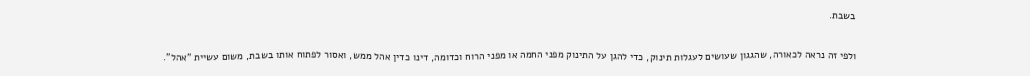בשבת.

ולפי זה נראה לכאורה, שהגגון שעושים לעגלות תינוק, כדי להגן על התינוק מפני החמה או מפני הרוח וכדומה, דינו כדין אהל ממש, ואסור לפתוח אותו בשבת, משום עשיית "אהל".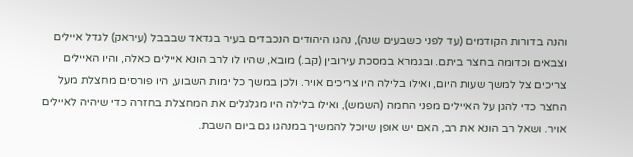והנה בדורות הקודמים (עד לפני כשבעים שנה), נהגו היהודים הנכבדים בעיר בגדאד שבבבל (עיראק) לגדל איילים וצבאים וכדומה בחצר ביתם. ובגמרא במסכת עירובין (קב.) מובא, שהיו לו לרב הונא איילים כאלה, והיו האיילים צריכים צל למשך שעות היום, ואילו בלילה היו צריכים אויר. ולכן במשך כל ימות השבוע, היו פורסים מחצלת מעל החצר כדי להגן על האיילים מפני החמה (השמש), ואילו בלילה היו מגלגלים את המחצלת בחזרה כדי שיהיה לאיילים אויר. ושאל רב הונא את רב, האם יש אופן שיוכל להמשיך במנהגו גם ביום השבת.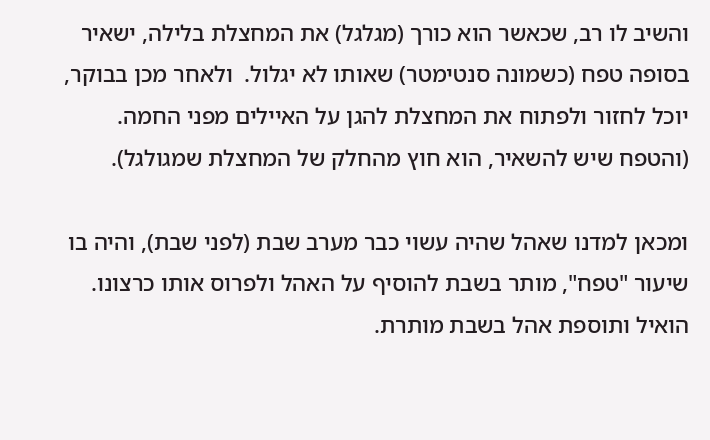והשיב לו רב, שכאשר הוא כורך (מגלגל) את המחצלת בלילה, ישאיר בסופה טפח (כשמונה סנטימטר) שאותו לא יגלול.  ולאחר מכן בבוקר, יוכל לחזור ולפתוח את המחצלת להגן על האיילים מפני החמה. (והטפח שיש להשאיר, הוא חוץ מהחלק של המחצלת שמגולגל).

ומכאן למדנו שאהל שהיה עשוי כבר מערב שבת (לפני שבת), והיה בו שיעור "טפח", מותר בשבת להוסיף על האהל ולפרוס אותו כרצונו. הואיל ותוספת אהל בשבת מותרת.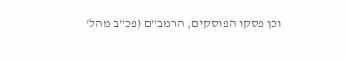וכן פסקו הפוסקים, הרמב"ם (פכ"ב מהל'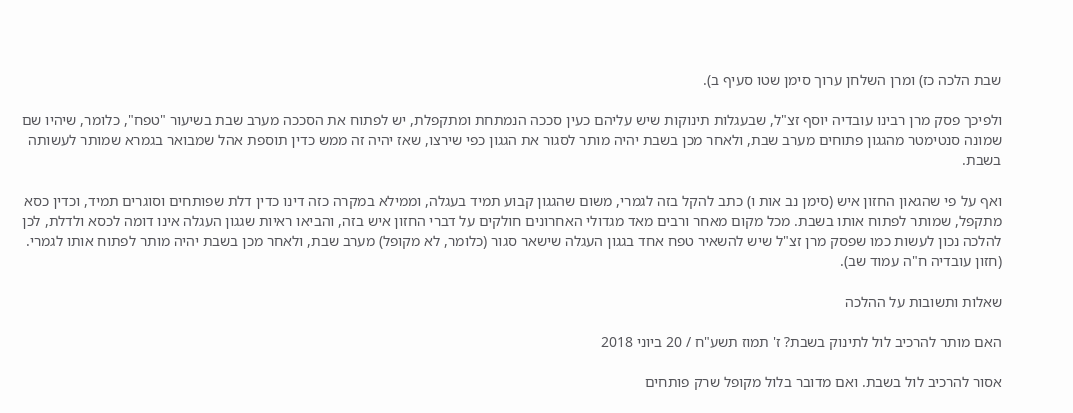שבת הלכה כז) ומרן השלחן ערוך סימן שטו סעיף ב).

ולפיכך פסק מרן רבינו עובדיה יוסף זצ"ל, שבעגלות תינוקות שיש עליהם כעין סככה הנמתחת ומתקפלת, יש לפתוח את הסככה מערב שבת בשיעור "טפח", כלומר, שיהיו שם שמונה סנטימטר מהגגון פתוחים מערב שבת, ולאחר מכן בשבת יהיה מותר לסגור את הגגון כפי שירצו, שאז יהיה זה ממש כדין תוספת אהל שמבואר בגמרא שמותר לעשותה בשבת.

ואף על פי שהגאון החזון איש (סימן נב אות ו) כתב להקל בזה לגמרי, משום שהגגון קבוע תמיד בעגלה, וממילא במקרה כזה דינו כדין דלת שפותחים וסוגרים תמיד, וכדין כסא מתקפל, שמותר לפתוח אותו בשבת. מכל מקום מאחר ורבים מאד מגדולי האחרונים חולקים על דברי החזון איש בזה, והביאו ראיות שגגון העגלה אינו דומה לכסא ולדלת, לכן להלכה נכון לעשות כמו שפסק מרן זצ"ל שיש להשאיר טפח אחד בגגון העגלה שישאר סגור (כלומר, לא מקופל) מערב שבת, ולאחר מכן בשבת יהיה מותר לפתוח אותו לגמרי. (חזון עובדיה ח"ה עמוד שב).

שאלות ותשובות על ההלכה

האם מותר להרכיב לול לתינוק בשבת? ז' תמוז תשע"ח / 20 ביוני 2018

אסור להרכיב לול בשבת. ואם מדובר בלול מקופל שרק פותחים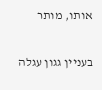אותו, מותר

בעניין גגון עגלה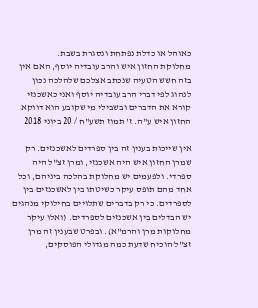כאוהל או כדלת נפתחת ונסגרת בשבת.
מחלוקת החזון איש והרב עובדיה יוסף, האם אין בזה חשש הטעיה שנכתב אצלכם שלהלכה נכון לנהוג לפי דברי הרב עובדיה יוסף ואני כאשכנזי קורא את הדברים ובשבילי מי שקובע הוא דווקא החזון איש ע"ה. ז' תמוז תשע"ח / 20 ביוני 2018

אין שייכות בענין זה בין ספרדים לאשכנזים. רק שמרן החזון איש היה אשכנזי, ומרן זצ"ל היה ספרדי. ולפעמים יש מחלוקת בהלכה ביניהם, וכל אחד מהם תופס עיקר כשיטתו בין לאשכנזים בין לספרדים. כי רק בדברים שתלויים בחילוקי מנהגים יש הבדלים בין אשכנזים לספרדים. (ואלו עיקר מחלוקות מרן והרמ"א). ובפרט שבענין זה מרן זצ"ל הוכיח שדעת כמה מגדולי הפוסקים,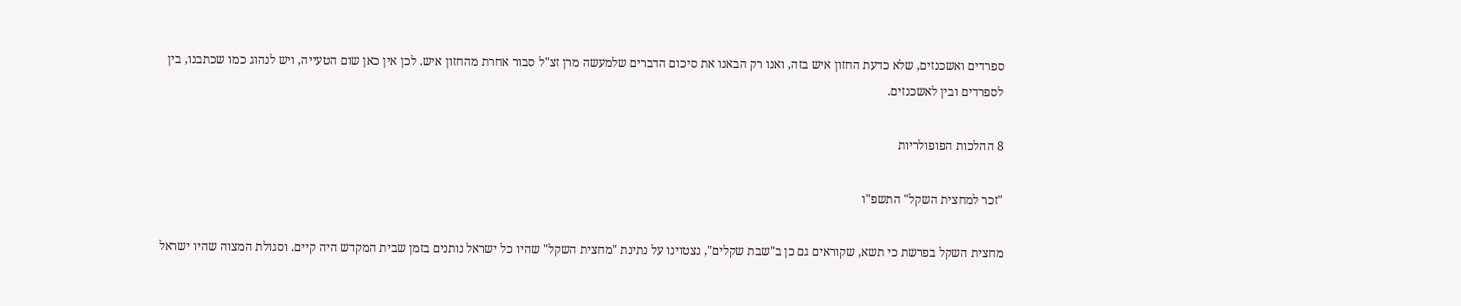ספרדים ואשכנזים, שלא כדעת החזון איש בזה, ואנו רק הבאנו את סיכום הדברים שלמעשה מרן זצ"ל סבור אחרת מהחזון איש. לכן אין כאן שום הטעייה, ויש לנהוג כמו שכתבנו, בין לספרדים ובין לאשכנזים.

8 ההלכות הפופולריות

"זכר למחצית השקל" התשפ"ו

מחצית השקל בפרשת כי תשא, שקוראים גם כן ב"שבת שקלים", נצטוינו על נתינת "מחצית השקל" שהיו כל ישראל נותנים בזמן שבית המקדש היה קיים. וסגולת המצוה שהיו ישראל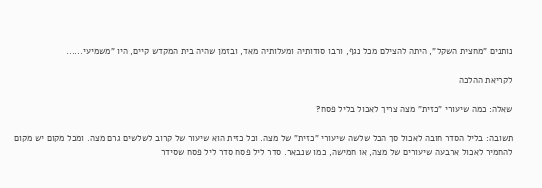נותנים "מחצית השקל", היתה להצילם מכל נגף, ורבו סודותיה ומעלותיה מאד, ובזמן שהיה בית המקדש קיים, היו "משמיעי......

לקריאת ההלכה

שאלה: כמה שיעורי "כזית" מצה צריך לאכול בליל פסח?

תשובה: בליל הסדר חובה לאכול סך הכל שלשה שיעורי "כזית" של מצה. וכל כזית הוא שיעור של קרוב לשלשים גרם מצה. ומכל מקום יש מקום להחמיר לאכול ארבעה שיעורים של מצה, או חמישה, כמו שנבאר. סדר ליל פסח סדר ליל פסח שסידר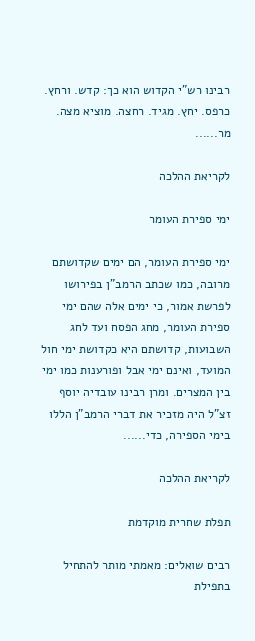רבינו רש"י הקדוש הוא כך: קדש. ורחץ. כרפס. יחץ. מגיד. רחצה. מוציא מצה. מר......

לקריאת ההלכה

ימי ספירת העומר

ימי ספירת העומר, הם ימים שקדושתם מרובה, כמו שכתב הרמב"ן בפירושו לפרשת אמור, כי ימים אלה שהם ימי ספירת העומר, מחג הפסח ועד לחג השבועות, קדושתם היא כקדושת ימי חול המועד, ואינם ימי אבל ופורענות כמו ימי בין המצרים. ומרן רבינו עובדיה יוסף זצ"ל היה מזכיר את דברי הרמב"ן הללו בימי הספירה, כדי......

לקריאת ההלכה

תפלת שחרית מוקדמת

רבים שואלים: מאמתי מותר להתחיל בתפילת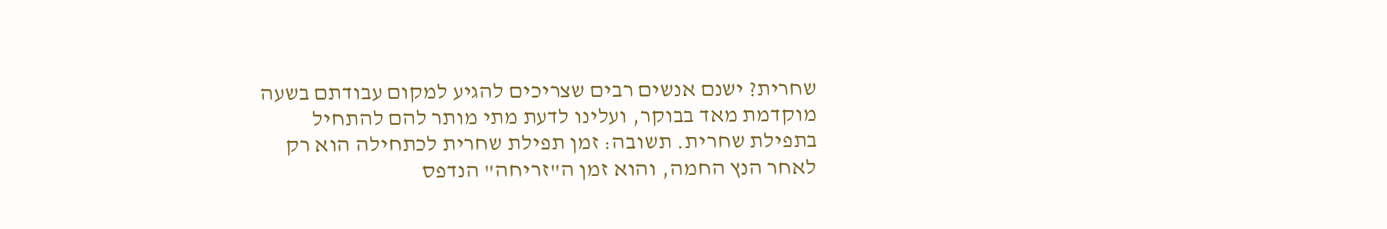שחרית? ישנם אנשים רבים שצריכים להגיע למקום עבודתם בשעה מוקדמת מאד בבוקר, ועלינו לדעת מתי מותר להם להתחיל בתפילת שחרית. תשובה: זמן תפילת שחרית לכתחילה הוא רק לאחר הנץ החמה, והוא זמן ה"זריחה" הנדפס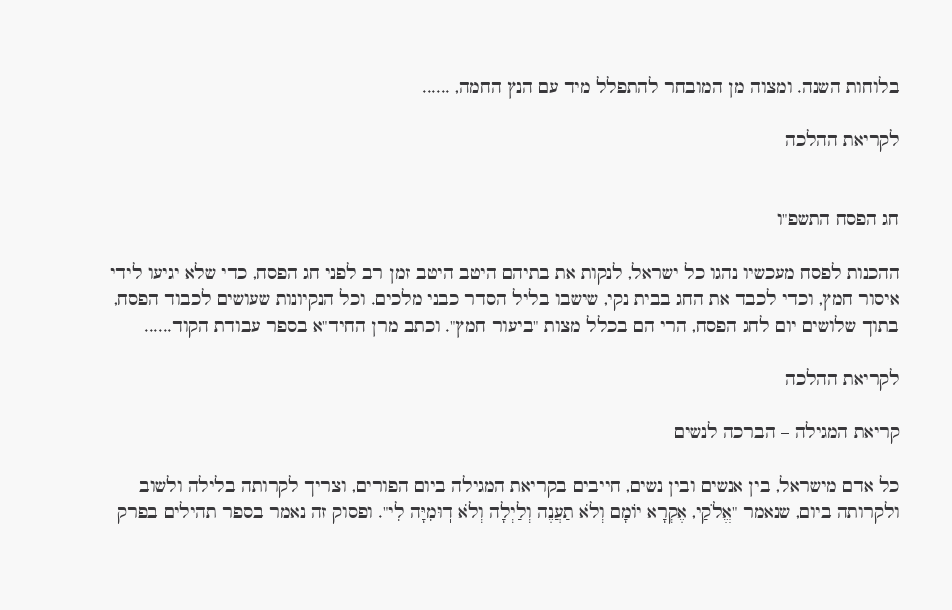בלוחות השנה. ומצוה מן המובחר להתפלל מיד עם הנץ החמה, ......

לקריאת ההלכה


חג הפסח התשפ"ו

ההכנות לפסח מעכשיו נהגו כל ישראל, לנקות את בתיהם היטב היטב זמן רב לפני חג הפסח, כדי שלא יגיעו לידי איסור חמץ, וכדי לכבד את החג בבית נקי, שישבו בליל הסדר כבני מלכים. וכל הנקיונות שעושים לכבוד הפסח, בתוך שלושים יום לחג הפסח, הרי הם בכלל מצות "ביעור חמץ". וכתב מרן החיד"א בספר עבודת הקוד......

לקריאת ההלכה

קריאת המגילה – הברכה לנשים

כל אדם מישראל, בין אנשים ובין נשים, חייבים בקריאת המגילה ביום הפורים, וצריך לקרותה בלילה ולשוב ולקרותה ביום, שנאמר "אֱלֹקַי, אֶקְרָא יוֹמָם וְלֹא תַעֲנֶה וְלַיְלָה וְלֹא דֽוּמִיָּה לִי". ופסוק זה נאמר בספר תהילים בפרק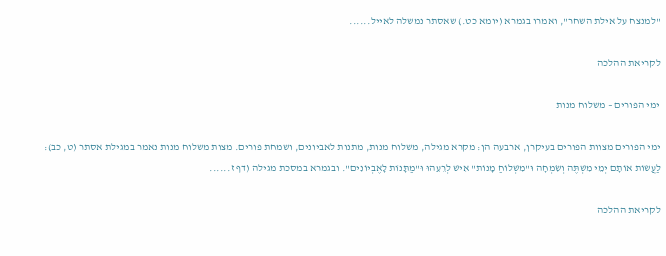"למנצח על אילת השחר", ואמרו בגמרא (יומא כט.) שאסתר נמשלה לאייל......

לקריאת ההלכה

ימי הפורים – משלוח מנות

ימי הפורים מצוות הפורים בעיקרן, ארבעה הן: מקרא מגילה, משלוח מנות, מתנות לאביונים, ושמחת פורים. מצות משלוח מנות נאמר במגילת אסתר (ט, כב): לַעֲשׂוֹת אוֹתָם יְמֵי מִשְׁתֶּה וְשִׂמְחָה וּ"מִשְׁלוֹחַ מָנוֹת" אִישׁ לְרֵעֵהוּ וּ"מַתָּנוֹת לָאֶבְיוֹנִים". ובגמרא במסכת מגילה (דף ז......

לקריאת ההלכה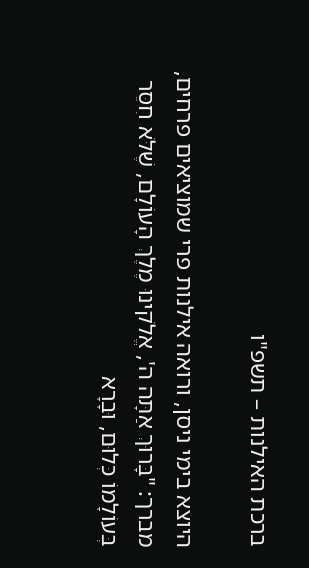ברכת האילנות – תשפ"ו

היוצא בימי ניסן, ורואה אילנות פרי שמוציאים פרחים, מברך: "בָּרוּךְ אַתָּה ה', אֱלֹקינוּ מֶלֶךְ הָעוֹלָם, שֶׁלֹּא חִסֵּר בְּעוֹלָמוֹ כְּלוּם, וּבָרָא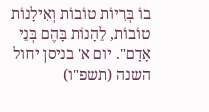בוֹ בְּרִיוֹת טוֹבוֹת וְאִילָנוֹת טוֹבוֹת, לֵהָנוֹת בָּהֶם בְּנֵי אָדָם". יום א' בניסן יחול השנה (תשפ"ו)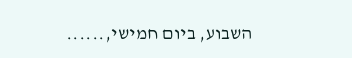השבוע, ביום חמישי,......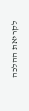לקריאת ההלכה